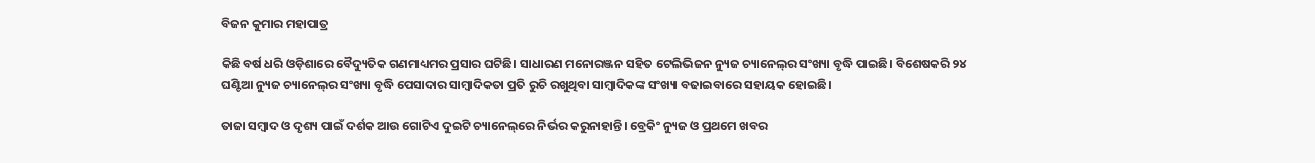ବିଜନ କୁମାର ମହାପାତ୍ର

କିଛି ବର୍ଷ ଧରି ଓଡ଼ିଶାରେ ବୈଦ୍ୟୁତିକ ଗଣମାଧ୍ୟମର ପ୍ରସାର ଘଟିଛି। ସାଧାରଣ ମନୋରଞ୍ଜନ ସହିତ ଟେଲିଭିଜନ ନ୍ୟୁଜ ଚ୍ୟାନେଲ୍‌ର ସଂଖ୍ୟା ବୃଦ୍ଧି ପାଇଛି। ବିଶେଷକରି ୨୪ ଘଣ୍ଟିଆ ନ୍ୟୁଜ ଚ୍ୟାନେଲ୍‌ର ସଂଖ୍ୟା ବୃଦ୍ଧି ପେସାଦାର ସାମ୍ବାଦିକତା ପ୍ରତି ରୁଚି ରଖୁଥିବା ସାମ୍ବାଦିକଙ୍କ ସଂଖ୍ୟା ବଢାଇବାରେ ସହାୟକ ହୋଇଛି।

ତାଜା ସମ୍ବାଦ ଓ ଦୃଶ୍ୟ ପାଇଁ ଦର୍ଶକ ଆଉ ଗୋଟିଏ ଦୁଇଟି ଚ୍ୟାନେଲ୍‌ରେ ନିର୍ଭର କରୁନାହାନ୍ତି। ବ୍ରେକିଂ ନ୍ୟୁଜ ଓ ପ୍ରଥମେ ଖବର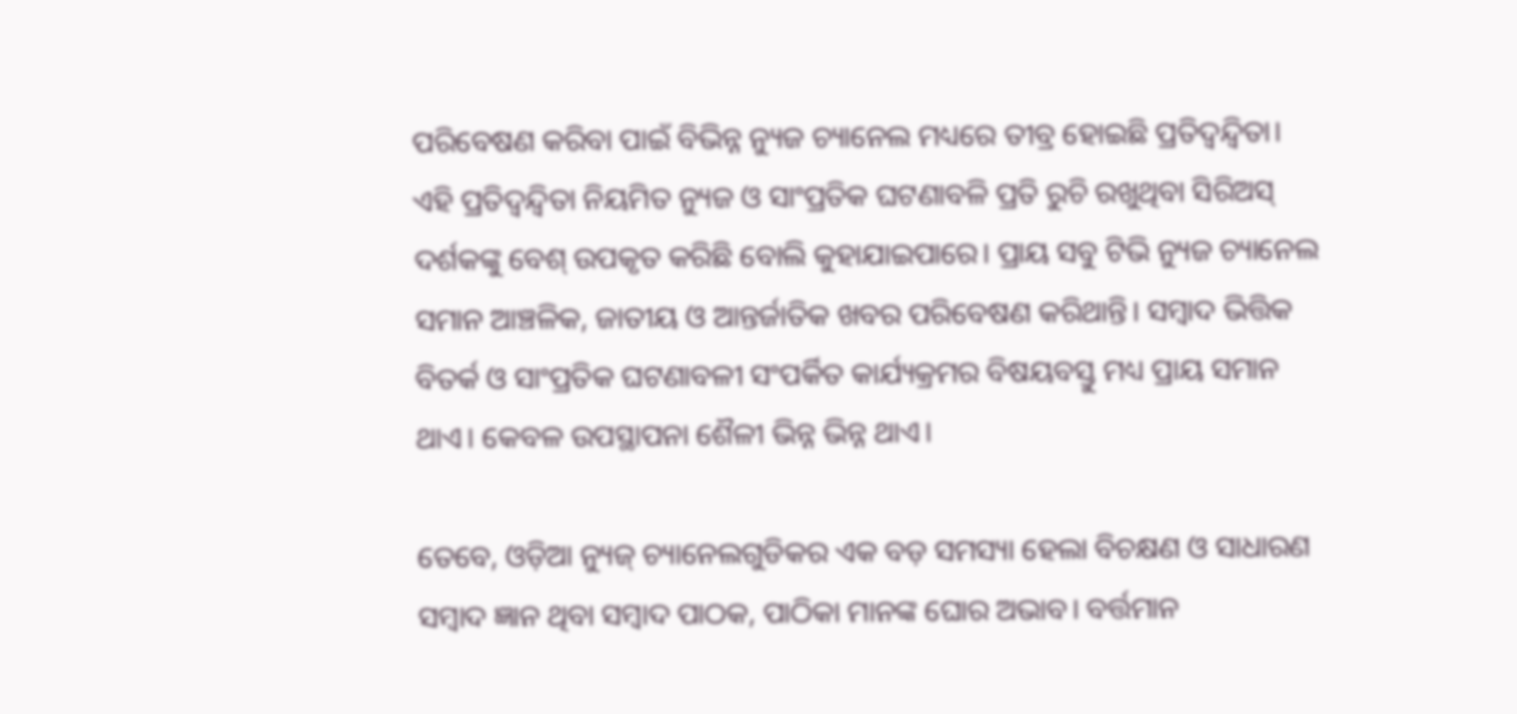ପରିବେଷଣ କରିବା ପାଇଁ ବିଭିନ୍ନ ନ୍ୟୁଜ ଚ୍ୟାନେଲ ମଧ୍ୟରେ ତୀବ୍ର ହୋଇଛି ପ୍ରତିଦ୍ୱନ୍ଦ୍ୱିତା। ଏହି ପ୍ରତିଦ୍ୱନ୍ଦ୍ୱିତା ନିୟମିତ ନ୍ୟୁଜ ଓ ସାଂପ୍ରତିକ ଘଟଣାବଳି ପ୍ରତି ରୁଚି ରଖୁଥିବା ସିରିଅସ୍ ଦର୍ଶକଙ୍କୁ ବେଶ୍ ଉପକୃତ କରିଛି ବୋଲି କୁହାଯାଇପାରେ। ପ୍ରାୟ ସବୁ ଟିଭି ନ୍ୟୁଜ ଚ୍ୟାନେଲ ସମାନ ଆଞ୍ଚଳିକ, ଜାତୀୟ ଓ ଆନ୍ତର୍ଜାତିକ ଖବର ପରିବେଷଣ କରିଥାନ୍ତି। ସମ୍ବାଦ ଭିତ୍ତିକ ବିତର୍କ ଓ ସାଂପ୍ରତିକ ଘଟଣାବଳୀ ସଂପର୍କିତ କାର୍ଯ୍ୟକ୍ରମର ବିଷୟବସ୍ତୁ ମଧ୍ୟ ପ୍ରାୟ ସମାନ ଥାଏ। କେବଳ ଉପସ୍ଥାପନା ଶୈଳୀ ଭିନ୍ନ ଭିନ୍ନ ଥାଏ।

ତେବେ, ଓଡ଼ିଆ ନ୍ୟୁଜ୍ ଚ୍ୟାନେଲଗୁଡିକର ଏକ ବଡ଼ ସମସ୍ୟା ହେଲା ବିଚକ୍ଷଣ ଓ ସାଧାରଣ ସମ୍ବାଦ ଜ୍ଞାନ ଥିବା ସମ୍ବାଦ ପାଠକ, ପାଠିକା ମାନଙ୍କ ଘୋର ଅଭାବ। ବର୍ତ୍ତମାନ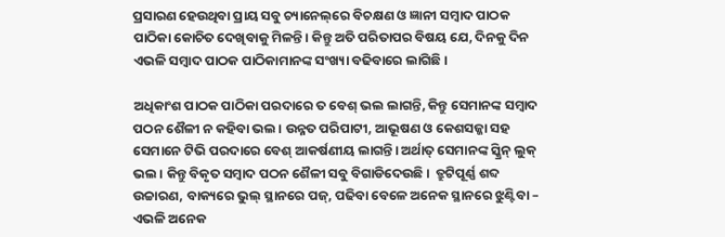ପ୍ରସାରଣ ହେଉଥିବା ପ୍ରାୟ ସବୁ ଚ୍ୟାନେଲ୍‌ରେ ବିଚକ୍ଷଣ ଓ ଜ୍ଞାନୀ ସମ୍ବାଦ ପାଠକ ପାଠିକା କୋଚିତ ଦେଖିବାକୁ ମିଳନ୍ତି। କିନ୍ତୁ ଅତି ପରିତାପର ବିଷୟ ଯେ, ଦିନକୁ ଦିନ ଏଭଳି ସମ୍ବାଦ ପାଠକ ପାଠିକାମାନଙ୍କ ସଂଖ୍ୟା ବଢିବାରେ ଲାଗିଛି।

ଅଧିକାଂଶ ପାଠକ ପାଠିକା ପରଦାରେ ତ ବେଶ୍ ଭଲ ଲାଗନ୍ତି, କିନ୍ତୁ ସେମାନଙ୍କ ସମ୍ବାଦ ପଠନ ଶୈଳୀ ନ କହିବା ଭଲ। ଉନ୍ନତ ପରିପାଟୀ, ଆଭୂଷଣ ଓ କେଶସଜ୍ଜା ସହ ସେମାନେ ଟିଭି ପରଦାରେ ବେଶ୍ ଆକର୍ଷଣୀୟ ଲାଗନ୍ତି। ଅର୍ଥାତ୍ ସେମାନଙ୍କ ସ୍କ୍ରିନ୍ ଲୁକ୍ ଭଲ। କିନ୍ତୁ ବିକୃତ ସମ୍ବାଦ ପଠନ ଶୈଳୀ ସବୁ ବିଗାଡିଦେଉଛି।  ତ୍ରୁଟିପୂର୍ଣ୍ଣ ଶବ୍ଦ ଉଚ୍ଚାରଣ, ବାକ୍ୟରେ ଭୁଲ୍ ସ୍ଥାନରେ ପଜ୍, ପଢିବା ବେଳେ ଅନେକ ସ୍ଥାନରେ ଝୁଣ୍ଟିବା – ଏଭଳି ଅନେକ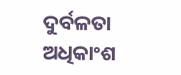ଦୁର୍ବଳତା ଅଧିକାଂଶ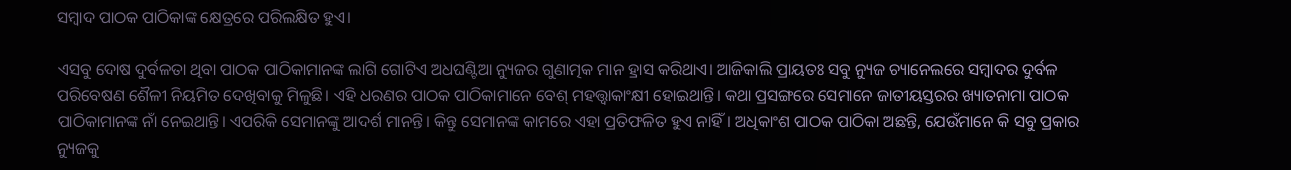ସମ୍ବାଦ ପାଠକ ପାଠିକାଙ୍କ କ୍ଷେତ୍ରରେ ପରିଲକ୍ଷିତ ହୁଏ।

ଏସବୁ ଦୋଷ ଦୁର୍ବଳତା ଥିବା ପାଠକ ପାଠିକାମାନଙ୍କ ଲାଗି ଗୋଟିଏ ଅଧଘଣ୍ଟିଆ ନ୍ୟୁଜର ଗୁଣାତ୍ମକ ମାନ ହ୍ରାସ କରିଥାଏ। ଆଜିକାଲି ପ୍ରାୟତଃ ସବୁ ନ୍ୟୁଜ ଚ୍ୟାନେଲରେ ସମ୍ବାଦର ଦୁର୍ବଳ ପରିବେଷଣ ଶୈଳୀ ନିୟମିତ ଦେଖିବାକୁ ମିଳୁଛି। ଏହି ଧରଣର ପାଠକ ପାଠିକାମାନେ ବେଶ୍ ମହତ୍ତ୍ୱାକାଂକ୍ଷୀ ହୋଇଥାନ୍ତି। କଥା ପ୍ରସଙ୍ଗରେ ସେମାନେ ଜାତୀୟସ୍ତରର ଖ୍ୟାତନାମା ପାଠକ ପାଠିକାମାନଙ୍କ ନାଁ ନେଇଥାନ୍ତି। ଏପରିକି ସେମାନଙ୍କୁ ଆଦର୍ଶ ମାନନ୍ତି। କିନ୍ତୁ ସେମାନଙ୍କ କାମରେ ଏହା ପ୍ରତିଫଳିତ ହୁଏ ନାହିଁ। ଅଧିକାଂଶ ପାଠକ ପାଠିକା ଅଛନ୍ତି, ଯେଉଁମାନେ କି ସବୁ ପ୍ରକାର ନ୍ୟୁଜକୁ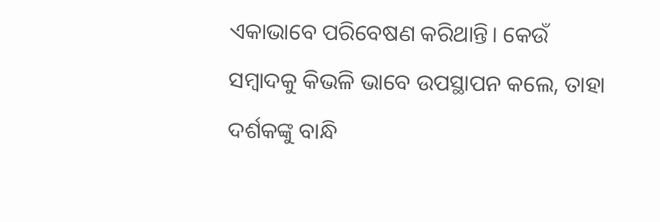ଏକାଭାବେ ପରିବେଷଣ କରିଥାନ୍ତି। କେଉଁ ସମ୍ବାଦକୁ କିଭଳି ଭାବେ ଉପସ୍ଥାପନ କଲେ, ତାହା ଦର୍ଶକଙ୍କୁ ବାନ୍ଧି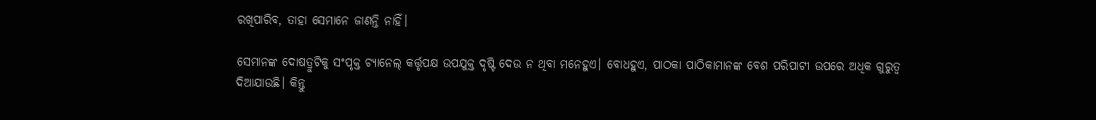ରଖିପାରିବ, ତାହା ସେମାନେ ଜାଣନ୍ତି ନାହିଁ।

ସେମାନଙ୍କ ଦୋଷତ୍ରୁଟିକୁ ସଂପୃକ୍ତ ଚ୍ୟାନେଲ୍ କର୍ତ୍ତୃପକ୍ଷ ଉପଯୁକ୍ତ ଦୃଷ୍ଟି ଦେଉ ନ ଥିବା ମନେହୁଏ। ବୋଧହୁଏ, ପାଠକା ପାଠିକାମାନଙ୍କ ବେଶ ପରିପାଟୀ ଉପରେ ଅଧିକ ଗୁରୁତ୍ୱ ଦିଆଯାଉଛି। କିନ୍ତୁ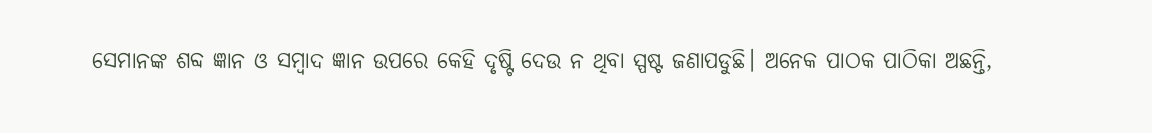ସେମାନଙ୍କ ଶବ୍ଦ ଜ୍ଞାନ ଓ ସମ୍ବାଦ ଜ୍ଞାନ ଉପରେ କେହି ଦୃଷ୍ଟି ଦେଉ ନ ଥିବା ସ୍ପଷ୍ଟ ଜଣାପଡୁଛି। ଅନେକ ପାଠକ ପାଠିକା ଅଛନ୍ତି,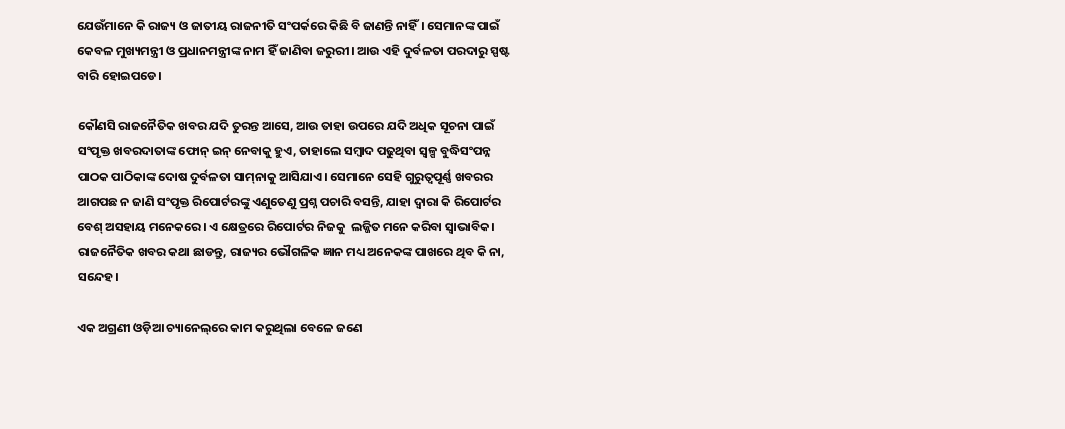ଯେଉଁମାନେ କି ରାଜ୍ୟ ଓ ଜାତୀୟ ରାଜନୀତି ସଂପର୍କରେ କିଛି ବି ଜାଣନ୍ତି ନାହିଁ। ସେମାନଙ୍କ ପାଇଁ କେବଳ ମୁଖ୍ୟମନ୍ତ୍ରୀ ଓ ପ୍ରଧାନମନ୍ତ୍ରୀଙ୍କ ନାମ ହିଁ ଜାଣିବା ଜରୁରୀ। ଆଉ ଏହି ଦୁର୍ବଳତା ପରଦାରୁ ସ୍ପଷ୍ଟ ବାରି ହୋଇପଡେ।

କୌଣସି ରାଜନୈତିକ ଖବର ଯଦି ତୁରନ୍ତ ଆସେ, ଆଉ ତାହା ଉପରେ ଯଦି ଅଧିକ ସୂଚନା ପାଇଁ ସଂପୃକ୍ତ ଖବରଦାତାଙ୍କ ଫୋନ୍ ଇନ୍ ନେବାକୁ ହୁଏ, ତାହାଲେ ସମ୍ବାଦ ପଢୁଥିବା ସ୍ୱଳ୍ପ ବୁଦ୍ଧିସଂପନ୍ନ ପାଠକ ପାଠିକାଙ୍କ ଦୋଷ ଦୁର୍ବଳତା ସାମ୍‌ନାକୁ ଆସିଯାଏ। ସେମାନେ ସେହି ଗୁରୁତ୍ୱପୂର୍ଣ୍ଣ ଖବରର ଆଗପଛ ନ ଜାଣି ସଂପୃକ୍ତ ରିପୋର୍ଟରଙ୍କୁ ଏଣୁତେଣୁ ପ୍ରଶ୍ନ ପଚାରି ବସନ୍ତି, ଯାହା ଦ୍ୱାରା କି ରିପୋର୍ଟର ବେଶ୍ ଅସହାୟ ମନେକରେ। ଏ କ୍ଷେତ୍ରରେ ରିପୋର୍ଟର ନିଜକୁ  ଲଜ୍ଜିତ ମନେ କରିବା ସ୍ୱାଭାବିକ। ରାଜନୈତିକ ଖବର କଥା ଛାଡନ୍ତୁ, ରାଜ୍ୟର ଭୌଗଳିକ ଜ୍ଞାନ ମଧ୍ୟ ଅନେକଙ୍କ ପାଖରେ ଥିବ କି ନା, ସନ୍ଦେହ।

ଏକ ଅଗ୍ରଣୀ ଓଡ଼ିଆ ଚ୍ୟାନେଲ୍‌ରେ କାମ କରୁଥିଲା ବେଳେ ଜଣେ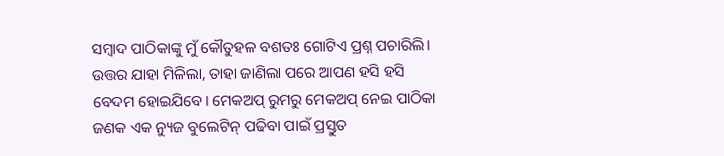ସମ୍ବାଦ ପାଠିକାଙ୍କୁ ମୁଁ କୌତୁହଳ ବଶତଃ ଗୋଟିଏ ପ୍ରଶ୍ନ ପଚାରିଲି। ଉତ୍ତର ଯାହା ମିଳିଲା, ତାହା ଜାଣିଲା ପରେ ଆପଣ ହସି ହସି ବେଦମ ହୋଇଯିବେ। ମେକଅପ୍ ରୁମରୁ ମେକଅପ୍ ନେଇ ପାଠିକା ଜଣକ ଏକ ନ୍ୟୁଜ ବୁଲେଟିନ୍‌ ପଢିବା ପାଇଁ ପ୍ରସ୍ତୁତ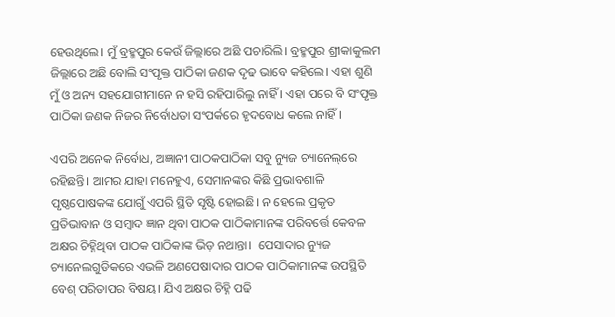ହେଉଥିଲେ। ମୁଁ ବ୍ରହ୍ମପୁର କେଉଁ ଜିଲ୍ଲାରେ ଅଛି ପଚାରିଲି। ବ୍ରହ୍ମପୁର ଶ୍ରୀକାକୁଲମ ଜିଲ୍ଲାରେ ଅଛି ବୋଲି ସଂପୃକ୍ତ ପାଠିକା ଜଣକ ଦୃଢ ଭାବେ କହିଲେ। ଏହା ଶୁଣି ମୁଁ ଓ ଅନ୍ୟ ସହଯୋଗୀମାନେ ନ ହସି ରହିପାରିଲୁ ନାହିଁ । ଏହା ପରେ ବି ସଂପୃକ୍ତ ପାଠିକା ଜଣକ ନିଜର ନିର୍ବୋଧତା ସଂପର୍କରେ ହୃଦବୋଧ କଲେ ନାହିଁ।

ଏପରି ଅନେକ ନିର୍ବୋଧ, ଅଜ୍ଞାନୀ ପାଠକପାଠିକା ସବୁ ନ୍ୟୁଜ ଚ୍ୟାନେଲ୍‌ରେ ରହିଛନ୍ତି। ଆମର ଯାହା ମନେହୁଏ, ସେମାନଙ୍କର କିଛି ପ୍ରଭାବଶାଳି ପୃଷ୍ଠପୋଷକଙ୍କ ଯୋଗୁଁ ଏପରି ସ୍ଥିତି ସୃଷ୍ଟି ହୋଇଛି। ନ ହେଲେ ପ୍ରକୃତ ପ୍ରତିଭାବାନ ଓ ସମ୍ବାଦ ଜ୍ଞାନ ଥିବା ପାଠକ ପାଠିକାମାନଙ୍କ ପରିବର୍ତ୍ତେ କେବଳ ଅକ୍ଷର ଚିହ୍ନିଥିବା ପାଠକ ପାଠିକାଙ୍କ ଭିଡ଼ ନଥାନ୍ତା।  ପେସାଦାର ନ୍ୟୁଜ ଚ୍ୟାନେଲଗୁଡିକରେ ଏଭଳି ଅଣପେଷାଦାର ପାଠକ ପାଠିକାମାନଙ୍କ ଉପସ୍ଥିତି ବେଶ୍ ପରିତାପର ବିଷୟ। ଯିଏ ଅକ୍ଷର ଚିହ୍ନି ପଢି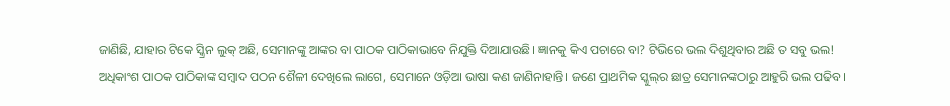ଜାଣିଛି, ଯାହାର ଟିକେ ସ୍କ୍ରିନ ଲୁକ୍ ଅଛି, ସେମାନଙ୍କୁ ଆଙ୍କର ବା ପାଠକ ପାଠିକାଭାବେ ନିଯୁକ୍ତି ଦିଆଯାଉଛି। ଜ୍ଞାନକୁ କିଏ ପଚାରେ ବା? ଟିଭିରେ ଭଲ ଦିଶୁଥିବାର ଅଛି ତ ସବୁ ଭଲ! ଅଧିକାଂଶ ପାଠକ ପାଠିକାଙ୍କ ସମ୍ବାଦ ପଠନ ଶୈଳୀ ଦେଖିଲେ ଲାଗେ, ସେମାନେ ଓଡ଼ିଆ ଭାଷା କଣ ଜାଣିନାହାନ୍ତି। ଜଣେ ପ୍ରାଥମିକ ସ୍କୁଲ୍‌ର ଛାତ୍ର ସେମାନଙ୍କଠାରୁ ଆହୁରି ଭଲ ପଢିବ।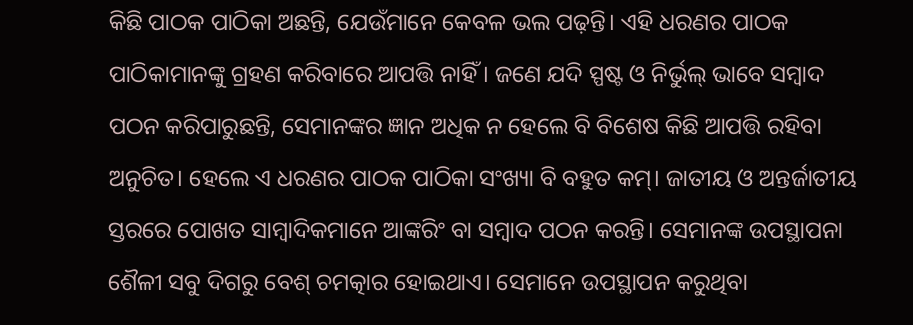କିଛି ପାଠକ ପାଠିକା ଅଛନ୍ତି, ଯେଉଁମାନେ କେବଳ ଭଲ ପଢ଼ନ୍ତି। ଏହି ଧରଣର ପାଠକ ପାଠିକାମାନଙ୍କୁ ଗ୍ରହଣ କରିବାରେ ଆପତ୍ତି ନାହିଁ। ଜଣେ ଯଦି ସ୍ପଷ୍ଟ ଓ ନିର୍ଭୁଲ୍ ଭାବେ ସମ୍ବାଦ ପଠନ କରିପାରୁଛନ୍ତି, ସେମାନଙ୍କର ଜ୍ଞାନ ଅଧିକ ନ ହେଲେ ବି ବିଶେଷ କିଛି ଆପତ୍ତି ରହିବା ଅନୁଚିତ। ହେଲେ ଏ ଧରଣର ପାଠକ ପାଠିକା ସଂଖ୍ୟା ବି ବହୁତ କମ୍। ଜାତୀୟ ଓ ଅନ୍ତର୍ଜାତୀୟ ସ୍ତରରେ ପୋଖତ ସାମ୍ବାଦିକମାନେ ଆଙ୍କରିଂ ବା ସମ୍ବାଦ ପଠନ କରନ୍ତି। ସେମାନଙ୍କ ଉପସ୍ଥାପନା ଶୈଳୀ ସବୁ ଦିଗରୁ ବେଶ୍ ଚମତ୍କାର ହୋଇଥାଏ। ସେମାନେ ଉପସ୍ଥାପନ କରୁଥିବା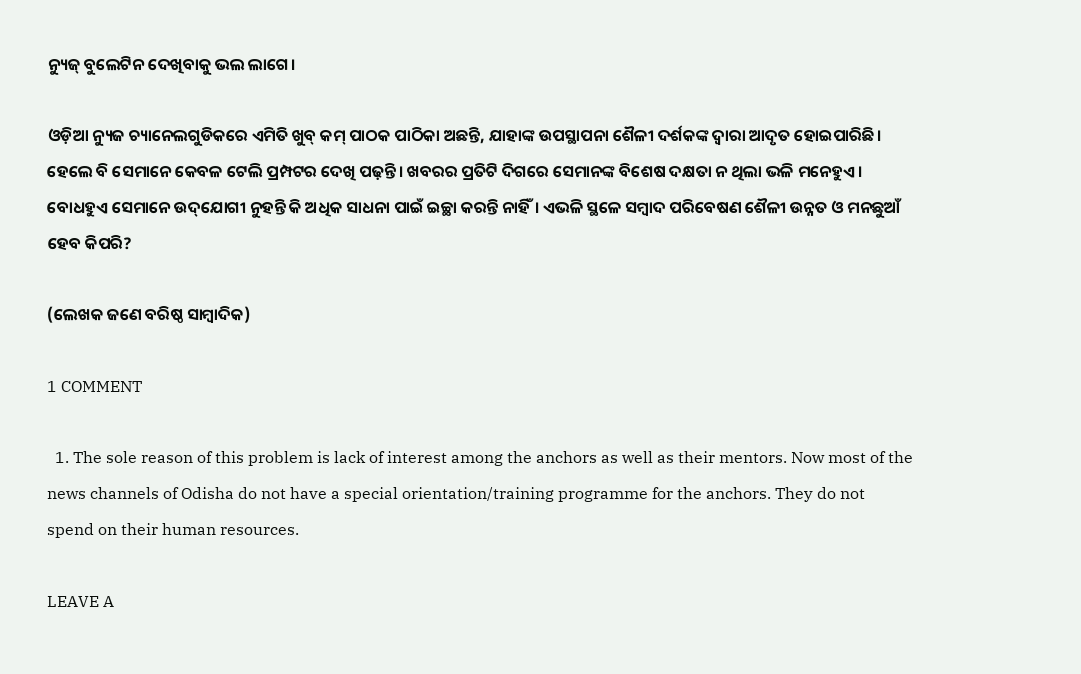ନ୍ୟୁଜ୍ ବୁଲେଟିନ ଦେଖିବାକୁ ଭଲ ଲାଗେ।

ଓଡ଼ିଆ ନ୍ୟୁଜ ଚ୍ୟାନେଲଗୁଡିକରେ ଏମିତି ଖୁବ୍ କମ୍ ପାଠକ ପାଠିକା ଅଛନ୍ତି, ଯାହାଙ୍କ ଉପସ୍ଥାପନା ଶୈଳୀ ଦର୍ଶକଙ୍କ ଦ୍ୱାରା ଆଦୃତ ହୋଇପାରିଛି। ହେଲେ ବି ସେମାନେ କେବଳ ଟେଲି ପ୍ରମ୍ପଟର ଦେଖି ପଢ଼ନ୍ତି। ଖବରର ପ୍ରତିଟି ଦିଗରେ ସେମାନଙ୍କ ବିଶେଷ ଦକ୍ଷତା ନ ଥିଲା ଭଳି ମନେହୁଏ। ବୋଧହୁଏ ସେମାନେ ଉଦ୍‌ଯୋଗୀ ନୁହନ୍ତି କି ଅଧିକ ସାଧନା ପାଇଁ ଇଚ୍ଛା କରନ୍ତି ନାହିଁ। ଏଭଳି ସ୍ଥଳେ ସମ୍ବାଦ ପରିବେଷଣ ଶୈଳୀ ଉନ୍ନତ ଓ ମନଛୁଆଁ ହେବ କିପରି?

(ଲେଖକ ଜଣେ ବରିଷ୍ଠ ସାମ୍ବାଦିକ)

1 COMMENT

  1. The sole reason of this problem is lack of interest among the anchors as well as their mentors. Now most of the news channels of Odisha do not have a special orientation/training programme for the anchors. They do not spend on their human resources.

LEAVE A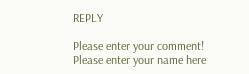REPLY

Please enter your comment!
Please enter your name here